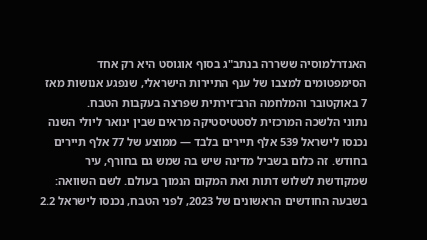האנדרלמוסיה ששררה בנתב"ג בסוף אוגוסט היא רק אחד הסימפטומים למצבו של ענף התיירות הישראלי, שנפגע אנושות מאז 7 באוקטובר והמלחמה הרב־זירתית שפרצה בעקבות הטבח.
נתוני הלשכה המרכזית לסטטיסטיקה מראים שבין ינואר ליולי השנה נכנסו לישראל 539 אלף תיירים בלבד — ממוצע של 77 אלף תיירים בחודש. זה כלום בשביל מדינה שיש בה שמש גם בחורף, עיר שמקודשת לשלוש דתות ואת המקום הנמוך בעולם. לשם השוואה: בשבעה החודשים הראשונים של 2023, לפני הטבח, נכנסו לישראל 2.2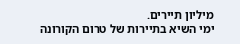מיליון תיירים.
ימי השיא בתיירות של טרום הקורונה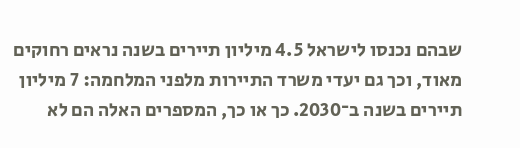שבהם נכנסו לישראל 4.5 מיליון תיירים בשנה נראים רחוקים מאוד, וכך גם יעדי משרד התיירות מלפני המלחמה: 7 מיליון תיירים בשנה ב־2030. כך או כך, המספרים האלה הם לא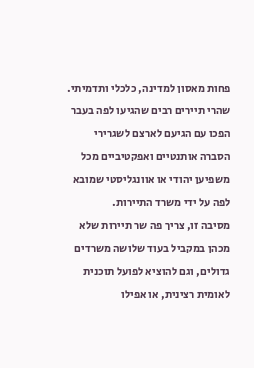פחות מאסון למדינה, כלכלי ותדמיתי. שהרי תיירים רבים שהגיעו לפה בעבר הפכו עם הגיעם לארצם לשגרירי הסברה אותנטיים ואפקטיביים מכל משפיען יהודי או אוונגליסטי שמובא לפה על ידי משרד התיירות.
מסיבה זו, צריך פה שר תיירות שלא מכהן במקביל בעוד שלושה משרדים גדולים, וגם להוציא לפועל תוכנית לאומית רצינית, או אפילו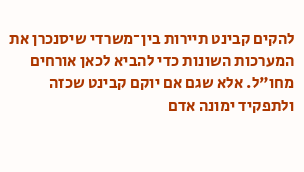להקים קבינט תיירות בין־משרדי שיסנכרן את המערכות השונות כדי להביא לכאן אורחים מחו"ל. אלא שגם אם יוקם קבינט שכזה ולתפקיד ימונה אדם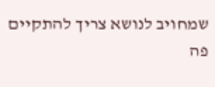שמחויב לנושא צריך להתקיים פה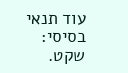עוד תנאי בסיסי: שקט.